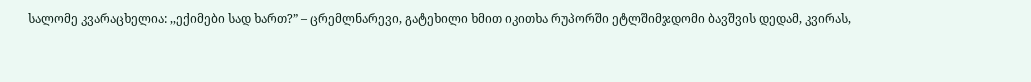სალომე კვარაცხელია: ,,ექიმები სად ხართ?” – ცრემლნარევი, გატეხილი ხმით იკითხა რუპორში ეტლშიმჯდომი ბავშვის დედამ, კვირას,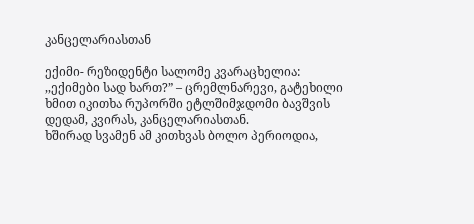კანცელარიასთან

ექიმი- რეზიდენტი სალომე კვარაცხელია:
,,ექიმები სად ხართ?” – ცრემლნარევი, გატეხილი ხმით იკითხა რუპორში ეტლშიმჯდომი ბავშვის დედამ, კვირას, კანცელარიასთან.
ხშირად სვამენ ამ კითხვას ბოლო პერიოდია,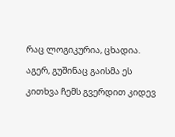რაც ლოგიკურია, ცხადია.
აგერ, გუშინაც გაისმა ეს კითხვა ჩემს გვერდით კიდევ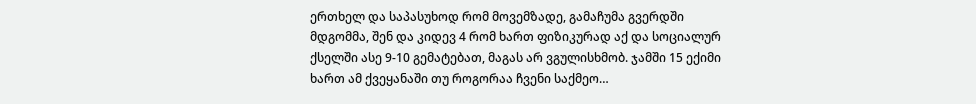ერთხელ და საპასუხოდ რომ მოვემზადე, გამაჩუმა გვერდში მდგომმა, შენ და კიდევ 4 რომ ხართ ფიზიკურად აქ და სოციალურ ქსელში ასე 9-10 გემატებათ, მაგას არ ვგულისხმობ. ჯამში 15 ექიმი ხართ ამ ქვეყანაში თუ როგორაა ჩვენი საქმეო…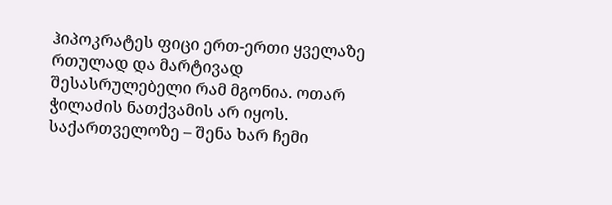ჰიპოკრატეს ფიცი ერთ-ერთი ყველაზე რთულად და მარტივად შესასრულებელი რამ მგონია. ოთარ ჭილაძის ნათქვამის არ იყოს. საქართველოზე – შენა ხარ ჩემი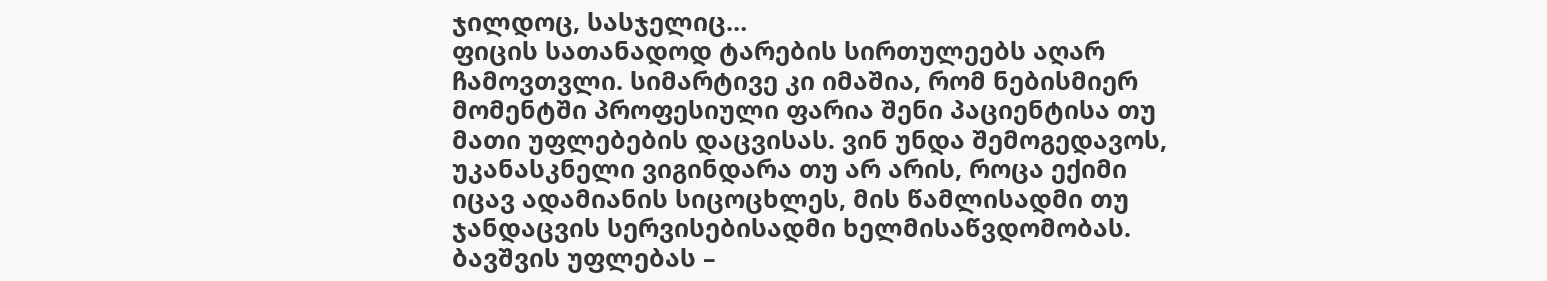ჯილდოც, სასჯელიც…
ფიცის სათანადოდ ტარების სირთულეებს აღარ ჩამოვთვლი. სიმარტივე კი იმაშია, რომ ნებისმიერ მომენტში პროფესიული ფარია შენი პაციენტისა თუ მათი უფლებების დაცვისას. ვინ უნდა შემოგედავოს, უკანასკნელი ვიგინდარა თუ არ არის, როცა ექიმი იცავ ადამიანის სიცოცხლეს, მის წამლისადმი თუ ჯანდაცვის სერვისებისადმი ხელმისაწვდომობას.
ბავშვის უფლებას –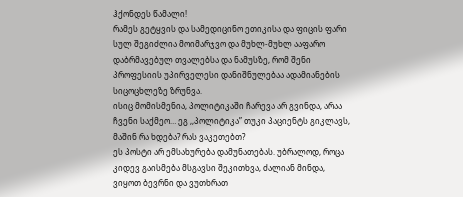ჰქონდეს წამალი!
რამეს გეტყვის და სამედიცინო ეთიკისა და ფიცის ფარი სულ შეგიძლია მოიმარჯვო და მუხლ-მუხლ ააფარო დაბრმავებულ თვალებსა და ნამუსზე, რომ შენი პროფესიის უპირველესი დანიშნულებაა ადამიანების სიცოცხლეზე ზრუნვა.
ისიც მომისმენია, პოლიტიკაში ჩარევა არ გვინდა, არაა ჩვენი საქმეო… ეგ ,,პოლიტიკა” თუკი პაციენტს გიკლავს, მაშინ რა ხდება? რას ვაკეთებთ?
ეს პოსტი არ ემსახურება დამუნათებას. უბრალოდ, როცა კიდევ გაისმება მსგავსი შეკითხვა, ძალიან მინდა, ვიყოთ ბევრნი და ვუთხრათ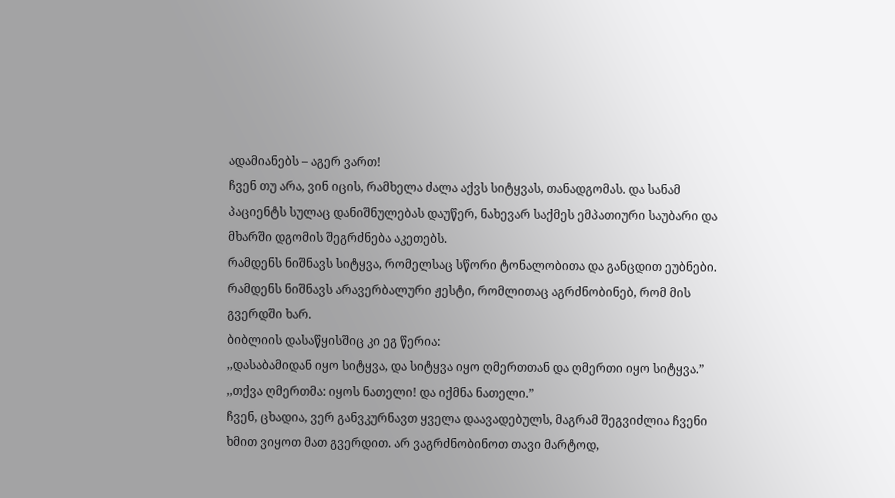ადამიანებს – აგერ ვართ!
ჩვენ თუ არა, ვინ იცის, რამხელა ძალა აქვს სიტყვას, თანადგომას. და სანამ პაციენტს სულაც დანიშნულებას დაუწერ, ნახევარ საქმეს ემპათიური საუბარი და მხარში დგომის შეგრძნება აკეთებს.
რამდენს ნიშნავს სიტყვა, რომელსაც სწორი ტონალობითა და განცდით ეუბნები.
რამდენს ნიშნავს არავერბალური ჟესტი, რომლითაც აგრძნობინებ, რომ მის გვერდში ხარ.
ბიბლიის დასაწყისშიც კი ეგ წერია:
,,დასაბამიდან იყო სიტყვა, და სიტყვა იყო ღმერთთან და ღმერთი იყო სიტყვა.”
,,თქვა ღმერთმა: იყოს ნათელი! და იქმნა ნათელი.”
ჩვენ, ცხადია, ვერ განვკურნავთ ყველა დაავადებულს, მაგრამ შეგვიძლია ჩვენი ხმით ვიყოთ მათ გვერდით. არ ვაგრძნობინოთ თავი მარტოდ,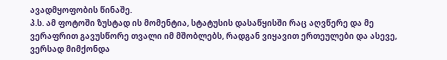ავადმყოფობის წინაშე.
პ.ს. ამ ფოტოში ზუსტად ის მომენტია, სტატუსის დასაწყისში რაც აღვწერე და მე ვერაფრით გავუსწორე თვალი იმ მშობლებს, რადგან ვიყავით ერთეულები და ასევე, ვერსად მიმქონდა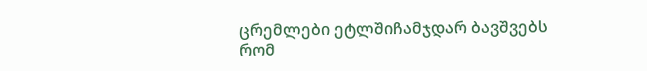ცრემლები ეტლშიჩამჯდარ ბავშვებს რომ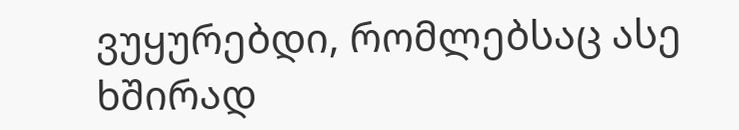ვუყურებდი, რომლებსაც ასე ხშირად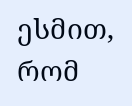ესმით, რომ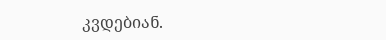კვდებიან.